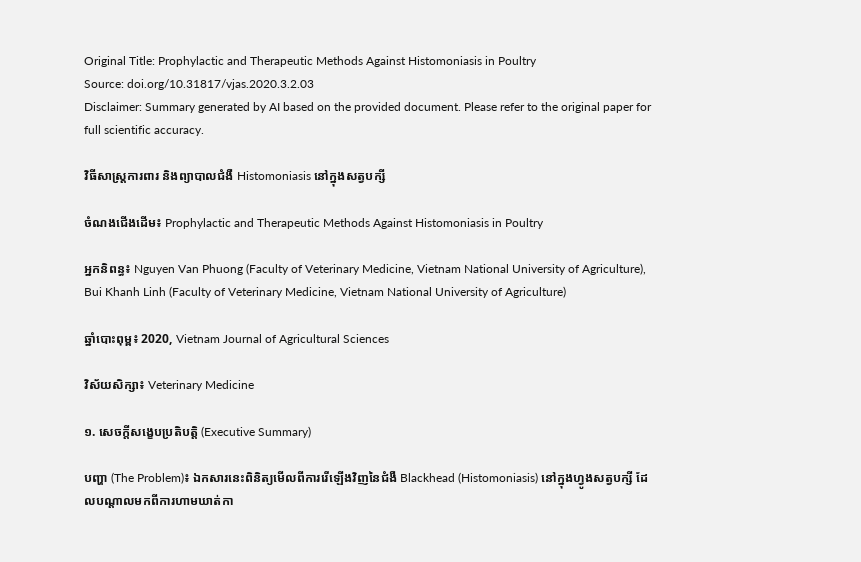Original Title: Prophylactic and Therapeutic Methods Against Histomoniasis in Poultry
Source: doi.org/10.31817/vjas.2020.3.2.03
Disclaimer: Summary generated by AI based on the provided document. Please refer to the original paper for full scientific accuracy.

វិធីសាស្ត្រការពារ និងព្យាបាលជំងឺ Histomoniasis នៅក្នុងសត្វបក្សី

ចំណងជើងដើម៖ Prophylactic and Therapeutic Methods Against Histomoniasis in Poultry

អ្នកនិពន្ធ៖ Nguyen Van Phuong (Faculty of Veterinary Medicine, Vietnam National University of Agriculture), Bui Khanh Linh (Faculty of Veterinary Medicine, Vietnam National University of Agriculture)

ឆ្នាំបោះពុម្ព៖ 2020, Vietnam Journal of Agricultural Sciences

វិស័យសិក្សា៖ Veterinary Medicine

១. សេចក្តីសង្ខេបប្រតិបត្តិ (Executive Summary)

បញ្ហា (The Problem)៖ ឯកសារនេះពិនិត្យមើលពីការរើឡើងវិញនៃជំងឺ Blackhead (Histomoniasis) នៅក្នុងហ្វូងសត្វបក្សី ដែលបណ្តាលមកពីការហាមឃាត់កា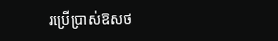រប្រើប្រាស់ឱសថ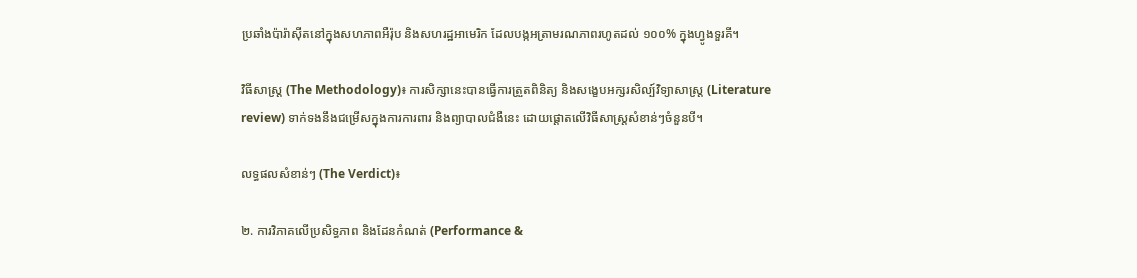ប្រឆាំងប៉ារ៉ាស៊ីតនៅក្នុងសហភាពអឺរ៉ុប និងសហរដ្ឋអាមេរិក ដែលបង្កអត្រាមរណភាពរហូតដល់ ១០០% ក្នុងហ្វូងទួរគី។

វិធីសាស្ត្រ (The Methodology)៖ ការសិក្សានេះបានធ្វើការត្រួតពិនិត្យ និងសង្ខេបអក្សរសិល្ប៍វិទ្យាសាស្ត្រ (Literature review) ទាក់ទងនឹងជម្រើសក្នុងការការពារ និងព្យាបាលជំងឺនេះ ដោយផ្តោតលើវិធីសាស្ត្រសំខាន់ៗចំនួនបី។

លទ្ធផលសំខាន់ៗ (The Verdict)៖

២. ការវិភាគលើប្រសិទ្ធភាព និងដែនកំណត់ (Performance &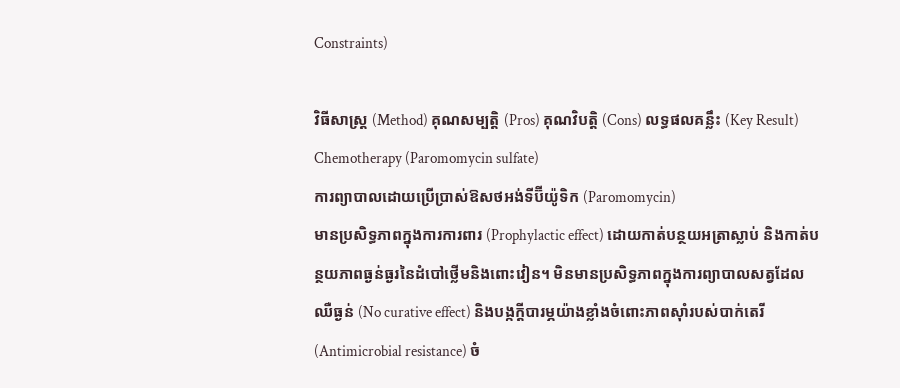Constraints)

វិធីសាស្ត្រ (Method) គុណសម្បត្តិ (Pros) គុណវិបត្តិ (Cons) លទ្ធផលគន្លឹះ (Key Result)
Chemotherapy (Paromomycin sulfate)
ការព្យាបាលដោយប្រើប្រាស់ឱសថអង់ទីប៊ីយ៉ូទិក (Paromomycin)
មានប្រសិទ្ធភាពក្នុងការការពារ (Prophylactic effect) ដោយកាត់បន្ថយអត្រាស្លាប់ និងកាត់បន្ថយភាពធ្ងន់ធ្ងរនៃដំបៅថ្លើមនិងពោះវៀន។ មិនមានប្រសិទ្ធភាពក្នុងការព្យាបាលសត្វដែលឈឺធ្ងន់ (No curative effect) និងបង្កក្តីបារម្ភយ៉ាងខ្លាំងចំពោះភាពស៊ាំរបស់បាក់តេរី (Antimicrobial resistance) ចំ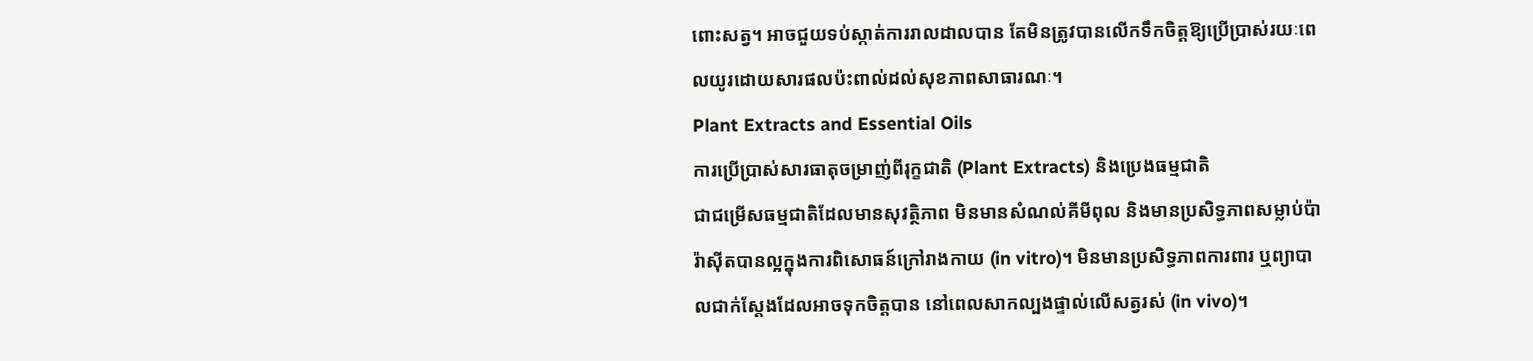ពោះសត្វ។ អាចជួយទប់ស្កាត់ការរាលដាលបាន តែមិនត្រូវបានលើកទឹកចិត្តឱ្យប្រើប្រាស់រយៈពេលយូរដោយសារផលប៉ះពាល់ដល់សុខភាពសាធារណៈ។
Plant Extracts and Essential Oils
ការប្រើប្រាស់សារធាតុចម្រាញ់ពីរុក្ខជាតិ (Plant Extracts) និងប្រេងធម្មជាតិ
ជាជម្រើសធម្មជាតិដែលមានសុវត្ថិភាព មិនមានសំណល់គីមីពុល និងមានប្រសិទ្ធភាពសម្លាប់ប៉ារ៉ាស៊ីតបានល្អក្នុងការពិសោធន៍ក្រៅរាងកាយ (in vitro)។ មិនមានប្រសិទ្ធភាពការពារ ឬព្យាបាលជាក់ស្តែងដែលអាចទុកចិត្តបាន នៅពេលសាកល្បងផ្ទាល់លើសត្វរស់ (in vivo)។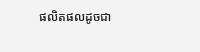ផលិតផលដូចជា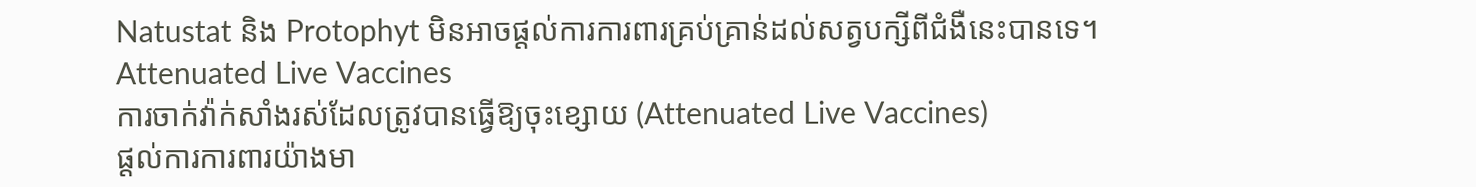Natustat និង Protophyt មិនអាចផ្តល់ការការពារគ្រប់គ្រាន់ដល់សត្វបក្សីពីជំងឺនេះបានទេ។
Attenuated Live Vaccines
ការចាក់វ៉ាក់សាំងរស់ដែលត្រូវបានធ្វើឱ្យចុះខ្សោយ (Attenuated Live Vaccines)
ផ្តល់ការការពារយ៉ាងមា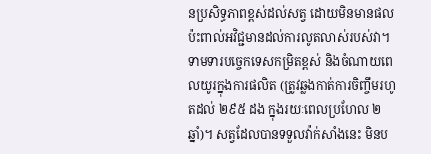នប្រសិទ្ធភាពខ្ពស់ដល់សត្វ ដោយមិនមានផលប៉ះពាល់អវិជ្ជមានដល់ការលូតលាស់របស់វា។ ទាមទារបច្ចេកទេសកម្រិតខ្ពស់ និងចំណាយពេលយូរក្នុងការផលិត (ត្រូវឆ្លងកាត់ការចិញ្ចឹមរហូតដល់ ២៩៥ ដង ក្នុងរយៈពេលប្រហែល ២ឆ្នាំ)។ សត្វដែលបានទទួលវ៉ាក់សាំងនេះ មិនប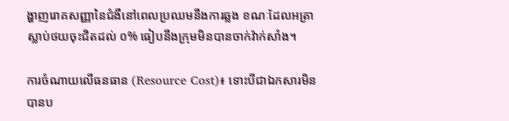ង្ហាញរោគសញ្ញានៃជំងឺនៅពេលប្រឈមនឹងការឆ្លង ខណៈដែលអត្រាស្លាប់ថយចុះជិតដល់ ០% ធៀបនឹងក្រុមមិនបានចាក់វ៉ាក់សាំង។

ការចំណាយលើធនធាន (Resource Cost)៖ ទោះបីជាឯកសារមិនបានប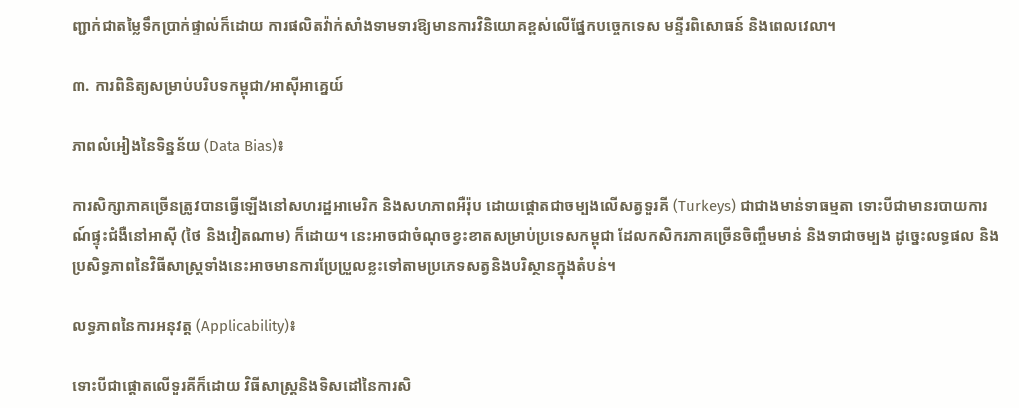ញ្ជាក់ជាតម្លៃទឹកប្រាក់ផ្ទាល់ក៏ដោយ ការផលិតវ៉ាក់សាំងទាមទារឱ្យមានការវិនិយោគខ្ពស់លើផ្នែកបច្ចេកទេស មន្ទីរពិសោធន៍ និងពេលវេលា។

៣. ការពិនិត្យសម្រាប់បរិបទកម្ពុជា/អាស៊ីអាគ្នេយ៍

ភាពលំអៀងនៃទិន្នន័យ (Data Bias)៖

ការសិក្សាភាគច្រើនត្រូវបានធ្វើឡើងនៅសហរដ្ឋអាមេរិក និងសហភាពអឺរ៉ុប ដោយផ្តោតជាចម្បងលើសត្វទួរគី (Turkeys) ជាជាងមាន់ទាធម្មតា ទោះបីជាមានរបាយការណ៍ផ្ទុះជំងឺនៅអាស៊ី (ថៃ និងវៀតណាម) ក៏ដោយ។ នេះអាចជាចំណុចខ្វះខាតសម្រាប់ប្រទេសកម្ពុជា ដែលកសិករភាគច្រើនចិញ្ចឹមមាន់ និងទាជាចម្បង ដូច្នេះលទ្ធផល និងប្រសិទ្ធភាពនៃវិធីសាស្ត្រទាំងនេះអាចមានការប្រែប្រួលខ្លះទៅតាមប្រភេទសត្វនិងបរិស្ថានក្នុងតំបន់។

លទ្ធភាពនៃការអនុវត្ត (Applicability)៖

ទោះបីជាផ្តោតលើទួរគីក៏ដោយ វិធីសាស្ត្រនិងទិសដៅនៃការសិ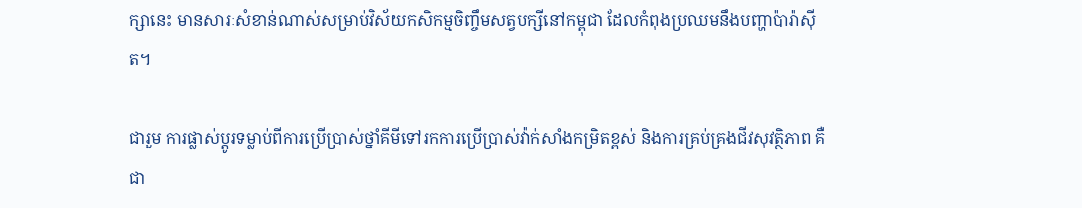ក្សានេះ មានសារៈសំខាន់ណាស់សម្រាប់វិស័យកសិកម្មចិញ្ចឹមសត្វបក្សីនៅកម្ពុជា ដែលកំពុងប្រឈមនឹងបញ្ហាប៉ារ៉ាស៊ីត។

ជារួម ការផ្លាស់ប្តូរទម្លាប់ពីការប្រើប្រាស់ថ្នាំគីមីទៅរកការប្រើប្រាស់វ៉ាក់សាំងកម្រិតខ្ពស់ និងការគ្រប់គ្រងជីវសុវត្ថិភាព គឺជា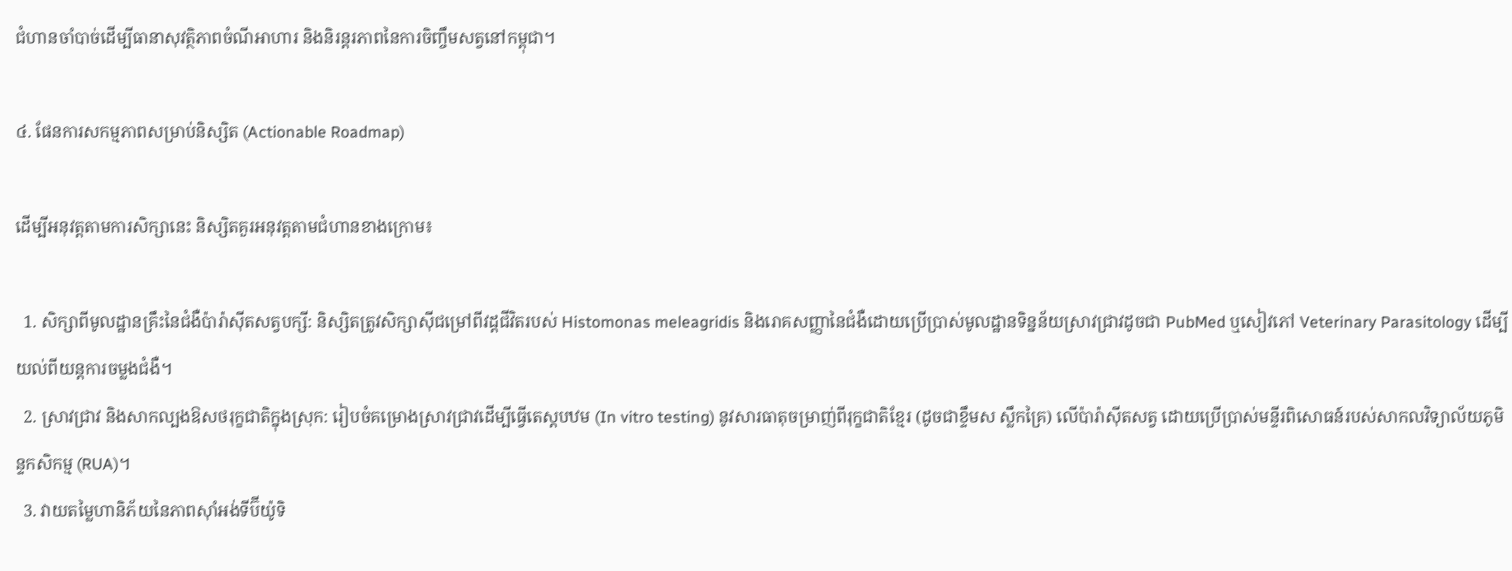ជំហានចាំបាច់ដើម្បីធានាសុវត្ថិភាពចំណីអាហារ និងនិរន្តរភាពនៃការចិញ្ចឹមសត្វនៅកម្ពុជា។

៤. ផែនការសកម្មភាពសម្រាប់និស្សិត (Actionable Roadmap)

ដើម្បីអនុវត្តតាមការសិក្សានេះ និស្សិតគួរអនុវត្តតាមជំហានខាងក្រោម៖

  1. សិក្សាពីមូលដ្ឋានគ្រឹះនៃជំងឺប៉ារ៉ាស៊ីតសត្វបក្សី: និស្សិតត្រូវសិក្សាស៊ីជម្រៅពីវដ្តជីវិតរបស់ Histomonas meleagridis និងរោគសញ្ញានៃជំងឺដោយប្រើប្រាស់មូលដ្ឋានទិន្នន័យស្រាវជ្រាវដូចជា PubMed ឬសៀវភៅ Veterinary Parasitology ដើម្បីយល់ពីយន្តការចម្លងជំងឺ។
  2. ស្រាវជ្រាវ និងសាកល្បងឱសថរុក្ខជាតិក្នុងស្រុក: រៀបចំគម្រោងស្រាវជ្រាវដើម្បីធ្វើតេស្តបឋម (In vitro testing) នូវសារធាតុចម្រាញ់ពីរុក្ខជាតិខ្មែរ (ដូចជាខ្ទឹមស ស្លឹកគ្រៃ) លើប៉ារ៉ាស៊ីតសត្វ ដោយប្រើប្រាស់មន្ទីរពិសោធន៍របស់សាកលវិទ្យាល័យភូមិន្ទកសិកម្ម (RUA)។
  3. វាយតម្លៃហានិភ័យនៃភាពស៊ាំអង់ទីប៊ីយ៉ូទិ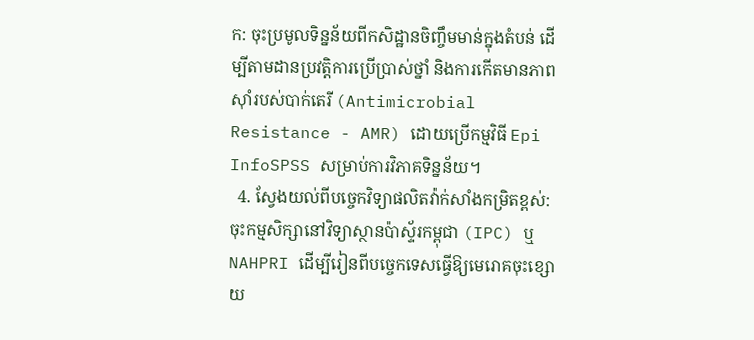ក: ចុះប្រមូលទិន្នន័យពីកសិដ្ឋានចិញ្ចឹមមាន់ក្នុងតំបន់ ដើម្បីតាមដានប្រវត្តិការប្រើប្រាស់ថ្នាំ និងការកើតមានភាពស៊ាំរបស់បាក់តេរី (Antimicrobial Resistance - AMR) ដោយប្រើកម្មវិធី Epi InfoSPSS សម្រាប់ការវិភាគទិន្នន័យ។
  4. ស្វែងយល់ពីបច្ចេកវិទ្យាផលិតវ៉ាក់សាំងកម្រិតខ្ពស់: ចុះកម្មសិក្សានៅវិទ្យាស្ថានប៉ាស្ទ័រកម្ពុជា (IPC) ឬ NAHPRI ដើម្បីរៀនពីបច្ចេកទេសធ្វើឱ្យមេរោគចុះខ្សោយ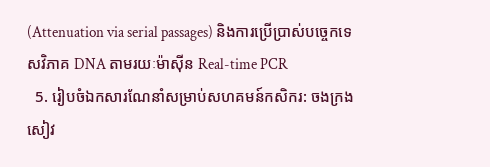(Attenuation via serial passages) និងការប្រើប្រាស់បច្ចេកទេសវិភាគ DNA តាមរយៈម៉ាស៊ីន Real-time PCR
  5. រៀបចំឯកសារណែនាំសម្រាប់សហគមន៍កសិករ: ចងក្រងសៀវ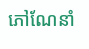ភៅណែនាំ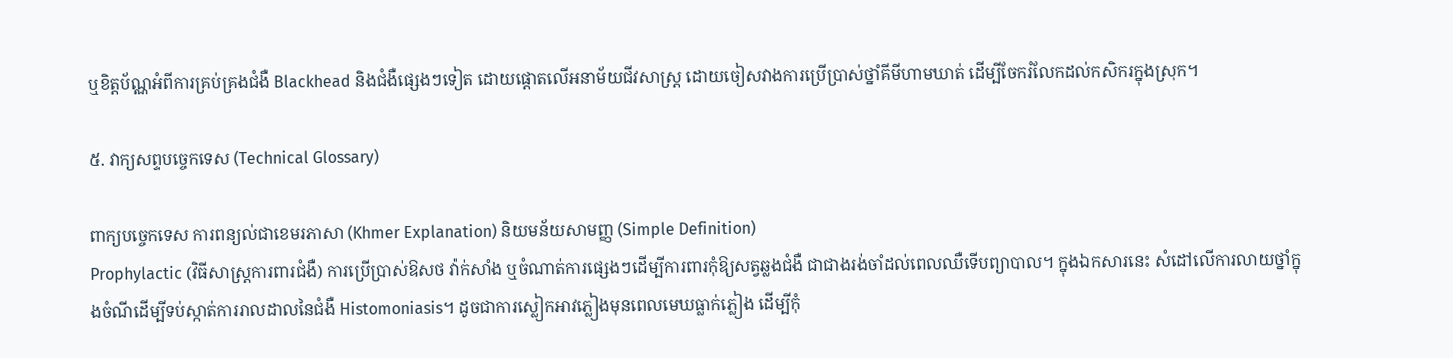ឬខិត្ដប័ណ្ណអំពីការគ្រប់គ្រងជំងឺ Blackhead និងជំងឺផ្សេងៗទៀត ដោយផ្តោតលើអនាម័យជីវសាស្ត្រ ដោយចៀសវាងការប្រើប្រាស់ថ្នាំគីមីហាមឃាត់ ដើម្បីចែករំលែកដល់កសិករក្នុងស្រុក។

៥. វាក្យសព្ទបច្ចេកទេស (Technical Glossary)

ពាក្យបច្ចេកទេស ការពន្យល់ជាខេមរភាសា (Khmer Explanation) និយមន័យសាមញ្ញ (Simple Definition)
Prophylactic (វិធីសាស្ត្រការពារជំងឺ) ការប្រើប្រាស់ឱសថ វ៉ាក់សាំង ឬចំណាត់ការផ្សេងៗដើម្បីការពារកុំឱ្យសត្វឆ្លងជំងឺ ជាជាងរង់ចាំដល់ពេលឈឺទើបព្យាបាល។ ក្នុងឯកសារនេះ សំដៅលើការលាយថ្នាំក្នុងចំណីដើម្បីទប់ស្កាត់ការរាលដាលនៃជំងឺ Histomoniasis។ ដូចជាការស្លៀកអាវភ្លៀងមុនពេលមេឃធ្លាក់ភ្លៀង ដើម្បីកុំ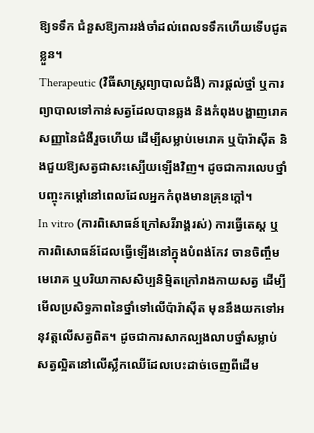ឱ្យទទឹក ជំនួសឱ្យការរង់ចាំដល់ពេលទទឹកហើយទើបជូតខ្លួន។
Therapeutic (វិធីសាស្ត្រព្យាបាលជំងឺ) ការផ្តល់ថ្នាំ ឬការព្យាបាលទៅកាន់សត្វដែលបានឆ្លង និងកំពុងបង្ហាញរោគសញ្ញានៃជំងឺរួចហើយ ដើម្បីសម្លាប់មេរោគ ឬប៉ារ៉ាស៊ីត និងជួយឱ្យសត្វជាសះស្បើយឡើងវិញ។ ដូចជាការលេបថ្នាំបញ្ចុះកម្តៅនៅពេលដែលអ្នកកំពុងមានគ្រុនក្តៅ។
In vitro (ការពិសោធន៍ក្រៅសរីរាង្គរស់) ការធ្វើតេស្ត ឬការពិសោធន៍ដែលធ្វើឡើងនៅក្នុងបំពង់កែវ ចានចិញ្ចឹមមេរោគ ឬបរិយាកាសសិប្បនិម្មិតក្រៅរាងកាយសត្វ ដើម្បីមើលប្រសិទ្ធភាពនៃថ្នាំទៅលើប៉ារ៉ាស៊ីត មុននឹងយកទៅអនុវត្តលើសត្វពិត។ ដូចជាការសាកល្បងលាបថ្នាំសម្លាប់សត្វល្អិតនៅលើស្លឹកឈើដែលបេះដាច់ចេញពីដើម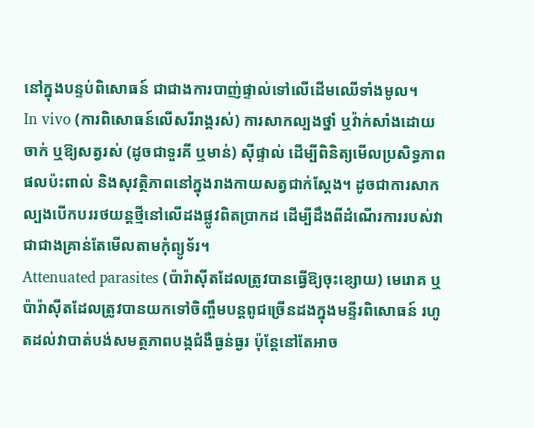នៅក្នុងបន្ទប់ពិសោធន៍ ជាជាងការបាញ់ផ្ទាល់ទៅលើដើមឈើទាំងមូល។
In vivo (ការពិសោធន៍លើសរីរាង្គរស់) ការសាកល្បងថ្នាំ ឬវ៉ាក់សាំងដោយចាក់ ឬឱ្យសត្វរស់ (ដូចជាទួរគី ឬមាន់) ស៊ីផ្ទាល់ ដើម្បីពិនិត្យមើលប្រសិទ្ធភាព ផលប៉ះពាល់ និងសុវត្ថិភាពនៅក្នុងរាងកាយសត្វជាក់ស្តែង។ ដូចជាការសាកល្បងបើកបររថយន្តថ្មីនៅលើដងផ្លូវពិតប្រាកដ ដើម្បីដឹងពីដំណើរការរបស់វា ជាជាងគ្រាន់តែមើលតាមកុំព្យូទ័រ។
Attenuated parasites (ប៉ារ៉ាស៊ីតដែលត្រូវបានធ្វើឱ្យចុះខ្សោយ) មេរោគ ឬប៉ារ៉ាស៊ីតដែលត្រូវបានយកទៅចិញ្ចឹមបន្តពូជច្រើនដងក្នុងមន្ទីរពិសោធន៍ រហូតដល់វាបាត់បង់សមត្ថភាពបង្កជំងឺធ្ងន់ធ្ងរ ប៉ុន្តែនៅតែអាច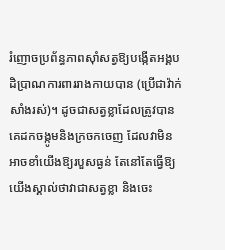រំញោចប្រព័ន្ធភាពស៊ាំសត្វឱ្យបង្កើតអង្គបដិប្រាណការពាររាងកាយបាន (ប្រើជាវ៉ាក់សាំងរស់)។ ដូចជាសត្វខ្លាដែលត្រូវបានគេដកចង្កូមនិងក្រចកចេញ ដែលវាមិនអាចខាំយើងឱ្យរបួសធ្ងន់ តែនៅតែធ្វើឱ្យយើងស្គាល់ថាវាជាសត្វខ្លា និងចេះ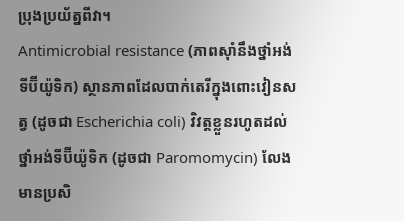ប្រុងប្រយ័ត្នពីវា។
Antimicrobial resistance (ភាពស៊ាំនឹងថ្នាំអង់ទីប៊ីយ៉ូទិក) ស្ថានភាពដែលបាក់តេរីក្នុងពោះវៀនសត្វ (ដូចជា Escherichia coli) វិវត្តខ្លួនរហូតដល់ថ្នាំអង់ទីប៊ីយ៉ូទិក (ដូចជា Paromomycin) លែងមានប្រសិ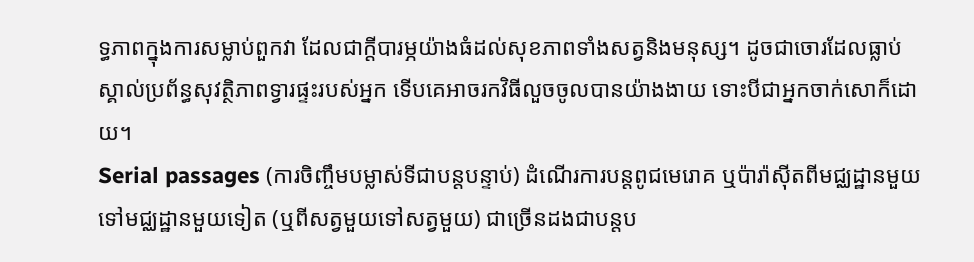ទ្ធភាពក្នុងការសម្លាប់ពួកវា ដែលជាក្តីបារម្ភយ៉ាងធំដល់សុខភាពទាំងសត្វនិងមនុស្ស។ ដូចជាចោរដែលធ្លាប់ស្គាល់ប្រព័ន្ធសុវត្ថិភាពទ្វារផ្ទះរបស់អ្នក ទើបគេអាចរកវិធីលួចចូលបានយ៉ាងងាយ ទោះបីជាអ្នកចាក់សោក៏ដោយ។
Serial passages (ការចិញ្ចឹមបម្លាស់ទីជាបន្តបន្ទាប់) ដំណើរការបន្តពូជមេរោគ ឬប៉ារ៉ាស៊ីតពីមជ្ឈដ្ឋានមួយទៅមជ្ឈដ្ឋានមួយទៀត (ឬពីសត្វមួយទៅសត្វមួយ) ជាច្រើនដងជាបន្តប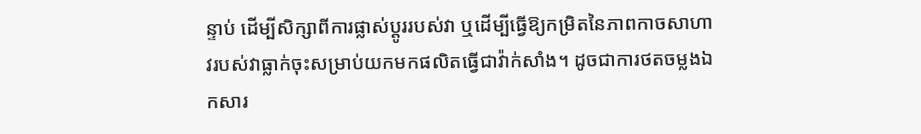ន្ទាប់ ដើម្បីសិក្សាពីការផ្លាស់ប្តូររបស់វា ឬដើម្បីធ្វើឱ្យកម្រិតនៃភាពកាចសាហាវរបស់វាធ្លាក់ចុះសម្រាប់យកមកផលិតធ្វើជាវ៉ាក់សាំង។ ដូចជាការថតចម្លងឯកសារ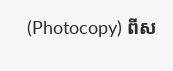(Photocopy) ពីស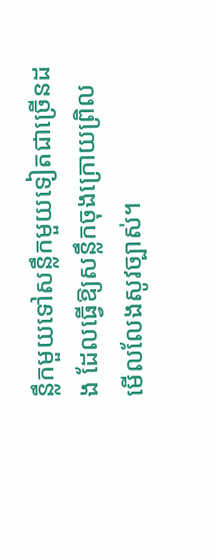ន្លឹកមួយទៅសន្លឹកមួយទៀតជាច្រើនដង ដែលធ្វើឱ្យសន្លឹកចុងក្រោយព្រិលមើលលែងសូវច្បាស់។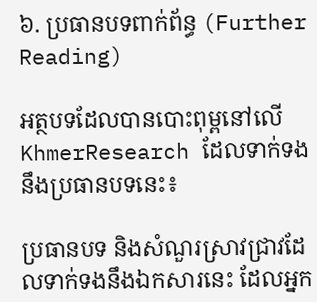៦. ប្រធានបទពាក់ព័ន្ធ (Further Reading)

អត្ថបទដែលបានបោះពុម្ពនៅលើ KhmerResearch ដែលទាក់ទងនឹងប្រធានបទនេះ៖

ប្រធានបទ និងសំណួរស្រាវជ្រាវដែលទាក់ទងនឹងឯកសារនេះ ដែលអ្នក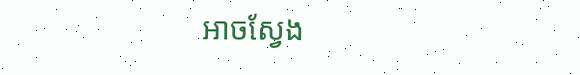អាចស្វែង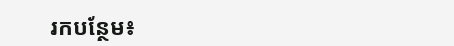រកបន្ថែម៖